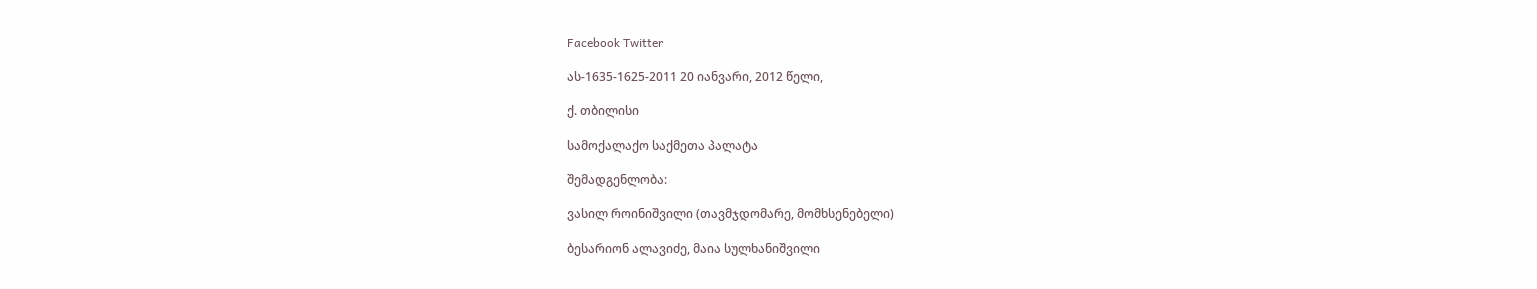Facebook Twitter

ას-1635-1625-2011 20 იანვარი, 2012 წელი,

ქ. თბილისი

სამოქალაქო საქმეთა პალატა

შემადგენლობა:

ვასილ როინიშვილი (თავმჯდომარე, მომხსენებელი)

ბესარიონ ალავიძე, მაია სულხანიშვილი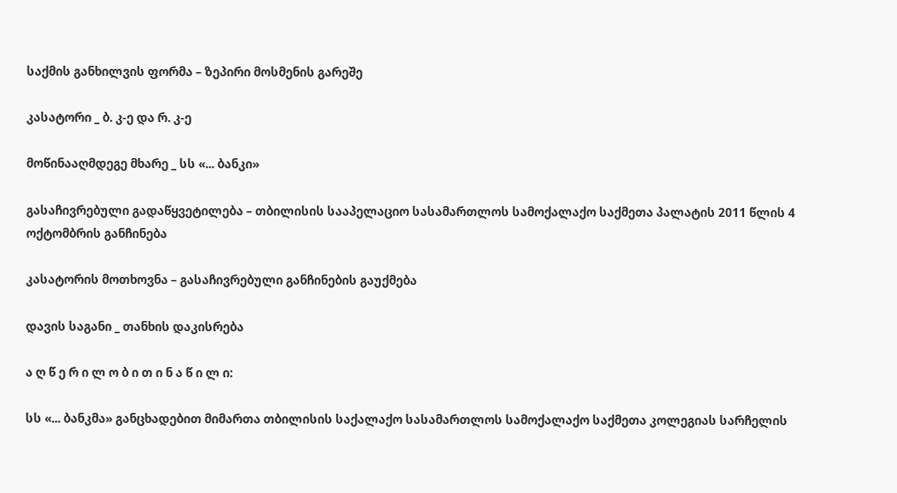საქმის განხილვის ფორმა – ზეპირი მოსმენის გარეშე

კასატორი _ ბ. კ-ე და რ. კ-ე

მოწინააღმდეგე მხარე _ სს «... ბანკი»

გასაჩივრებული გადაწყვეტილება – თბილისის სააპელაციო სასამართლოს სამოქალაქო საქმეთა პალატის 2011 წლის 4 ოქტომბრის განჩინება

კასატორის მოთხოვნა – გასაჩივრებული განჩინების გაუქმება

დავის საგანი _ თანხის დაკისრება

ა ღ წ ე რ ი ლ ო ბ ი თ ი ნ ა წ ი ლ ი:

სს «... ბანკმა» განცხადებით მიმართა თბილისის საქალაქო სასამართლოს სამოქალაქო საქმეთა კოლეგიას სარჩელის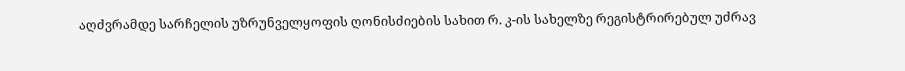აღძვრამდე სარჩელის უზრუნველყოფის ღონისძიების სახით რ. კ-ის სახელზე რეგისტრირებულ უძრავ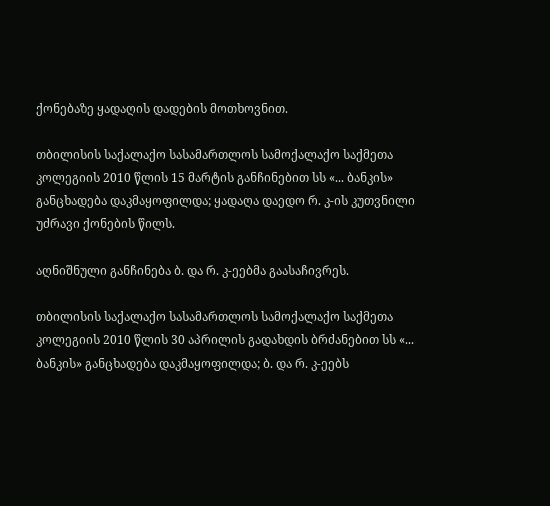ქონებაზე ყადაღის დადების მოთხოვნით.

თბილისის საქალაქო სასამართლოს სამოქალაქო საქმეთა კოლეგიის 2010 წლის 15 მარტის განჩინებით სს «... ბანკის» განცხადება დაკმაყოფილდა; ყადაღა დაედო რ. კ-ის კუთვნილი უძრავი ქონების წილს.

აღნიშნული განჩინება ბ. და რ. კ-ეებმა გაასაჩივრეს.

თბილისის საქალაქო სასამართლოს სამოქალაქო საქმეთა კოლეგიის 2010 წლის 30 აპრილის გადახდის ბრძანებით სს «... ბანკის» განცხადება დაკმაყოფილდა; ბ. და რ. კ-ეებს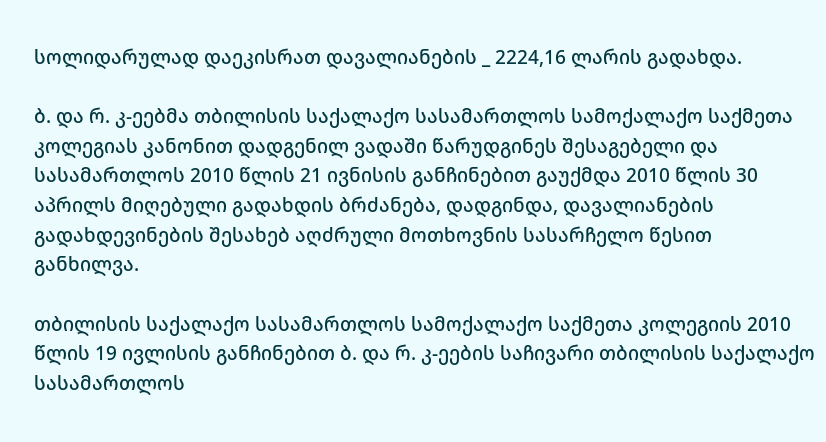სოლიდარულად დაეკისრათ დავალიანების _ 2224,16 ლარის გადახდა.

ბ. და რ. კ-ეებმა თბილისის საქალაქო სასამართლოს სამოქალაქო საქმეთა კოლეგიას კანონით დადგენილ ვადაში წარუდგინეს შესაგებელი და სასამართლოს 2010 წლის 21 ივნისის განჩინებით გაუქმდა 2010 წლის 30 აპრილს მიღებული გადახდის ბრძანება, დადგინდა, დავალიანების გადახდევინების შესახებ აღძრული მოთხოვნის სასარჩელო წესით განხილვა.

თბილისის საქალაქო სასამართლოს სამოქალაქო საქმეთა კოლეგიის 2010 წლის 19 ივლისის განჩინებით ბ. და რ. კ-ეების საჩივარი თბილისის საქალაქო სასამართლოს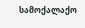სამოქალაქო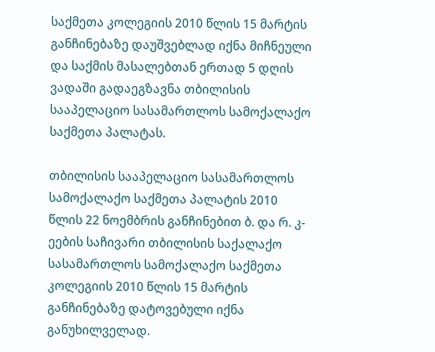საქმეთა კოლეგიის 2010 წლის 15 მარტის განჩინებაზე დაუშვებლად იქნა მიჩნეული და საქმის მასალებთან ერთად 5 დღის ვადაში გადაეგზავნა თბილისის სააპელაციო სასამართლოს სამოქალაქო საქმეთა პალატას.

თბილისის სააპელაციო სასამართლოს სამოქალაქო საქმეთა პალატის 2010 წლის 22 ნოემბრის განჩინებით ბ. და რ. კ-ეების საჩივარი თბილისის საქალაქო სასამართლოს სამოქალაქო საქმეთა კოლეგიის 2010 წლის 15 მარტის განჩინებაზე დატოვებული იქნა განუხილველად.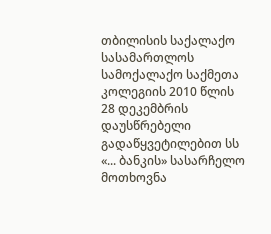თბილისის საქალაქო სასამართლოს სამოქალაქო საქმეთა კოლეგიის 2010 წლის 28 დეკემბრის დაუსწრებელი გადაწყვეტილებით სს «... ბანკის» სასარჩელო მოთხოვნა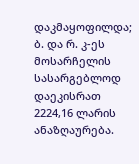დაკმაყოფილდა; ბ. და რ. კ-ეს მოსარჩელის სასარგებლოდ დაეკისრათ 2224,16 ლარის ანაზღაურება.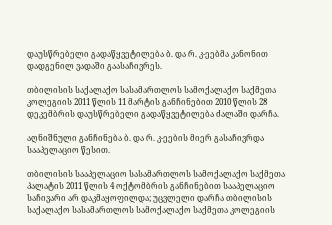დაუსწრებელი გადაწყვეტილება ბ. და რ. კ-ეებმა კანონით დადგენილ ვადაში გაასაჩივრეს.

თბილისის საქალაქო სასამართლოს სამოქალაქო საქმეთა კოლეგიის 2011 წლის 11 მარტის განჩინებით 2010 წლის 28 დეკემბრის დაუსწრებელი გადაწყვეტილება ძალაში დარჩა.

აღნიშნული განჩინება ბ. და რ. კ-ეების მიერ გასაჩივრდა სააპელაციო წესით.

თბილისის სააპელაციო სასამართლოს სამოქალაქო საქმეთა პალატის 2011 წლის 4 ოქტომბრის განჩინებით სააპელაციო საჩივარი არ დაკმაყოფილდა; უცვლელი დარჩა თბილისის საქალაქო სასამართლოს სამოქალაქო საქმეთა კოლეგიის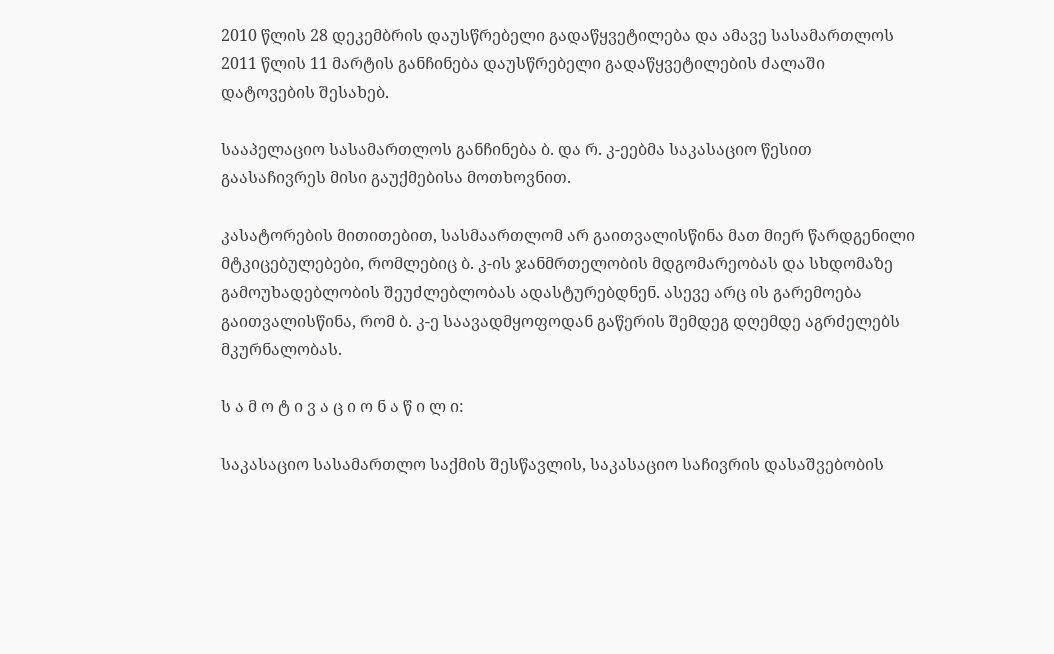2010 წლის 28 დეკემბრის დაუსწრებელი გადაწყვეტილება და ამავე სასამართლოს 2011 წლის 11 მარტის განჩინება დაუსწრებელი გადაწყვეტილების ძალაში დატოვების შესახებ.

სააპელაციო სასამართლოს განჩინება ბ. და რ. კ-ეებმა საკასაციო წესით გაასაჩივრეს მისი გაუქმებისა მოთხოვნით.

კასატორების მითითებით, სასმაართლომ არ გაითვალისწინა მათ მიერ წარდგენილი მტკიცებულებები, რომლებიც ბ. კ-ის ჯანმრთელობის მდგომარეობას და სხდომაზე გამოუხადებლობის შეუძლებლობას ადასტურებდნენ. ასევე არც ის გარემოება გაითვალისწინა, რომ ბ. კ-ე საავადმყოფოდან გაწერის შემდეგ დღემდე აგრძელებს მკურნალობას.

ს ა მ ო ტ ი ვ ა ც ი ო ნ ა წ ი ლ ი:

საკასაციო სასამართლო საქმის შესწავლის, საკასაციო საჩივრის დასაშვებობის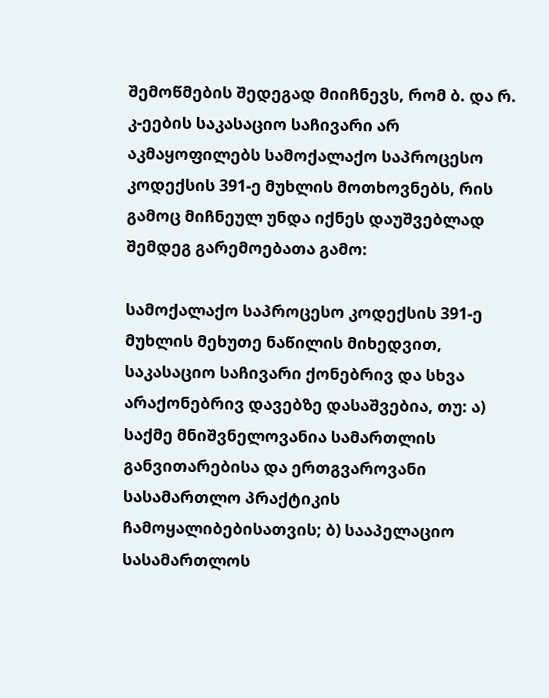შემოწმების შედეგად მიიჩნევს, რომ ბ. და რ. კ-ეების საკასაციო საჩივარი არ აკმაყოფილებს სამოქალაქო საპროცესო კოდექსის 391-ე მუხლის მოთხოვნებს, რის გამოც მიჩნეულ უნდა იქნეს დაუშვებლად შემდეგ გარემოებათა გამო:

სამოქალაქო საპროცესო კოდექსის 391-ე მუხლის მეხუთე ნაწილის მიხედვით, საკასაციო საჩივარი ქონებრივ და სხვა არაქონებრივ დავებზე დასაშვებია, თუ: ა) საქმე მნიშვნელოვანია სამართლის განვითარებისა და ერთგვაროვანი სასამართლო პრაქტიკის ჩამოყალიბებისათვის; ბ) სააპელაციო სასამართლოს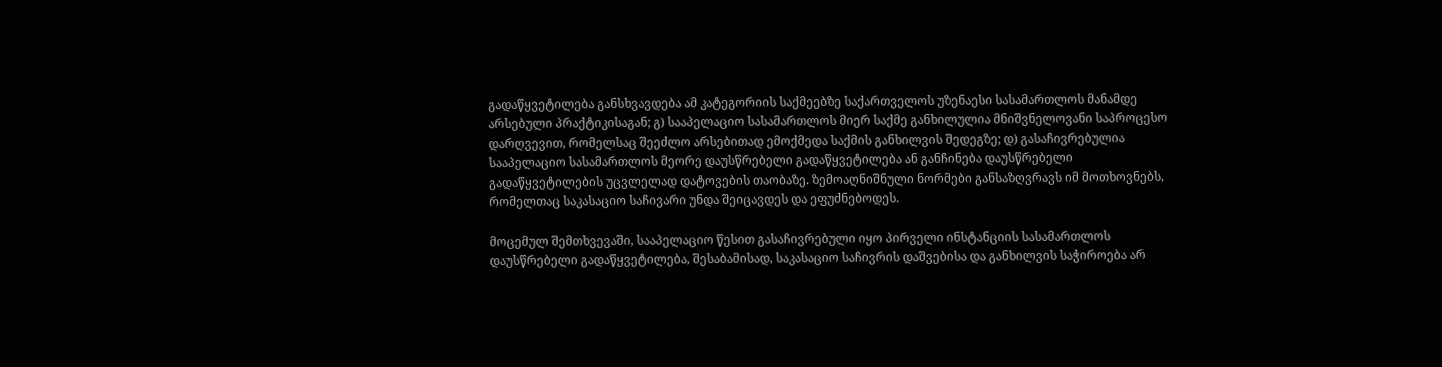გადაწყვეტილება განსხვავდება ამ კატეგორიის საქმეებზე საქართველოს უზენაესი სასამართლოს მანამდე არსებული პრაქტიკისაგან; გ) სააპელაციო სასამართლოს მიერ საქმე განხილულია მნიშვნელოვანი საპროცესო დარღვევით, რომელსაც შეეძლო არსებითად ემოქმედა საქმის განხილვის შედეგზე; დ) გასაჩივრებულია სააპელაციო სასამართლოს მეორე დაუსწრებელი გადაწყვეტილება ან განჩინება დაუსწრებელი გადაწყვეტილების უცვლელად დატოვების თაობაზე. ზემოაღნიშნული ნორმები განსაზღვრავს იმ მოთხოვნებს, რომელთაც საკასაციო საჩივარი უნდა შეიცავდეს და ეფუძნებოდეს.

მოცემულ შემთხვევაში, სააპელაციო წესით გასაჩივრებული იყო პირველი ინსტანციის სასამართლოს დაუსწრებელი გადაწყვეტილება, შესაბამისად, საკასაციო საჩივრის დაშვებისა და განხილვის საჭიროება არ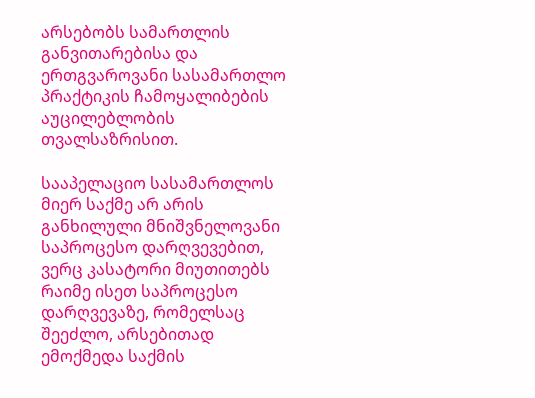არსებობს სამართლის განვითარებისა და ერთგვაროვანი სასამართლო პრაქტიკის ჩამოყალიბების აუცილებლობის თვალსაზრისით.

სააპელაციო სასამართლოს მიერ საქმე არ არის განხილული მნიშვნელოვანი საპროცესო დარღვევებით, ვერც კასატორი მიუთითებს რაიმე ისეთ საპროცესო დარღვევაზე, რომელსაც შეეძლო, არსებითად ემოქმედა საქმის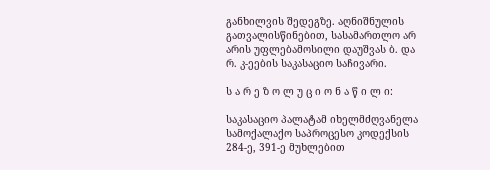განხილვის შედეგზე. აღნიშნულის გათვალისწინებით, სასამართლო არ არის უფლებამოსილი დაუშვას ბ. და რ. კ-ეების საკასაციო საჩივარი.

ს ა რ ე ზ ო ლ უ ც ი ო ნ ა წ ი ლ ი:

საკასაციო პალატამ იხელმძღვანელა სამოქალაქო საპროცესო კოდექსის 284-ე, 391-ე მუხლებით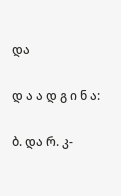და

დ ა ა დ გ ი ნ ა:

ბ. და რ. კ-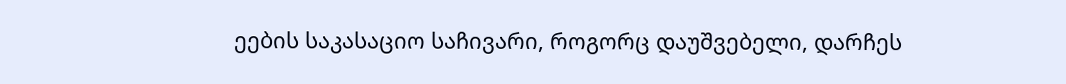ეების საკასაციო საჩივარი, როგორც დაუშვებელი, დარჩეს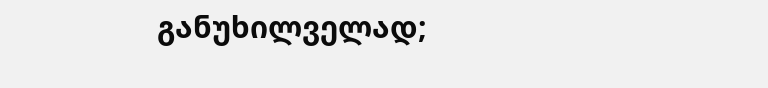განუხილველად;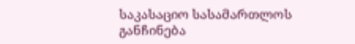საკასაციო სასამართლოს განჩინება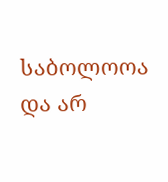საბოლოოა და არ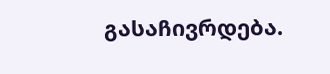გასაჩივრდება.